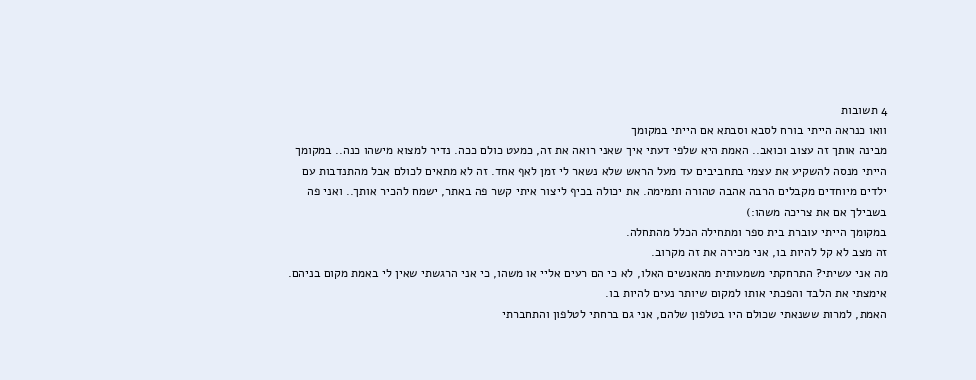4 תשובות
וואו כנראה הייתי בורח לסבא וסבתא אם הייתי במקומך
מבינה אותך זה עצוב וכואב.. האמת היא שלפי דעתי איך שאני רואה את זה, כמעט כולם ככה. נדיר למצוא מישהו כנה.. במקומך הייתי מנסה להשקיע את עצמי בתחביבים עד מעל הראש שלא נשאר לי זמן לאף אחד. זה לא מתאים לכולם אבל מהתנדבות עם ילדים מיוחדים מקבלים הרבה אהבה טהורה ותמימה. את יכולה בכיף ליצור איתי קשר פה באתר, ישמח להכיר אותך.. ואני פה בשבילך אם את צריכה משהו:)
במקומך הייתי עוברת בית ספר ומתחילה הכלל מהתחלה.
זה מצב לא קל להיות בו, אני מכירה את זה מקרוב.
מה אני עשיתי? התרחקתי משמעותית מהאנשים האלו, לא כי הם רעים אליי או משהו, כי אני הרגשתי שאין לי באמת מקום בניהם. אימצתי את הלבד והפכתי אותו למקום שיותר נעים להיות בו.
האמת, למרות ששנאתי שכולם היו בטלפון שלהם, אני גם ברחתי לטלפון והתחברתי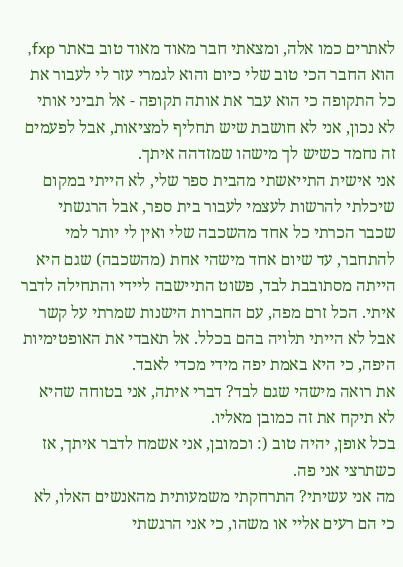לאתרים כמו אלה, ומצאתי חבר מאוד מאוד טוב באתר fxp, הוא החבר הכי טוב שלי כיום והוא לגמרי עזר לי לעבור את כל התקופה כי הוא עבר את אותה תקופה - אל תביני אותי לא נכון, אני לא חושבת שיש תחליף למציאות, אבל לפעמים זה נחמד כשיש לך מישהו שמזדהה איתך.
אני אישית התייאשתי מהבית ספר שלי, לא הייתי במקום שיכלתי להרשות לעצמי לעבור בית ספר, אבל הרגשתי שכבר הכרתי כל אחד מהשכבה שלי ואין לי יותר למי להתחבר, עד שיום אחד מישהי אחת (מהשכבה) שגם היא הייתה מסתובבת לבד, פשוט התיישבה ליידי והתחילה לדבר איתי. הכל זרם מפה, עם החברות הישנות שמרתי על קשר אבל לא הייתי תלויה בהם בכלל. אל תאבדי את האופטימיות היפה, כי היא באמת יפה מידי מכדי לאבד.
את רואה מישהי שגם לבד? דברי איתה, אני בטוחה שהיא לא תיקח את זה כמובן מאליו.
בכל אופן, יהיה טוב (: וכמובן, אני אשמח לדבר איתך, אז כשתרצי אני פה.
מה אני עשיתי? התרחקתי משמעותית מהאנשים האלו, לא כי הם רעים אליי או משהו, כי אני הרגשתי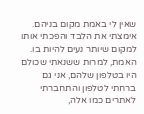שאין לי באמת מקום בניהם. אימצתי את הלבד והפכתי אותו למקום שיותר נעים להיות בו.
האמת, למרות ששנאתי שכולם היו בטלפון שלהם, אני גם ברחתי לטלפון והתחברתי לאתרים כמו אלה,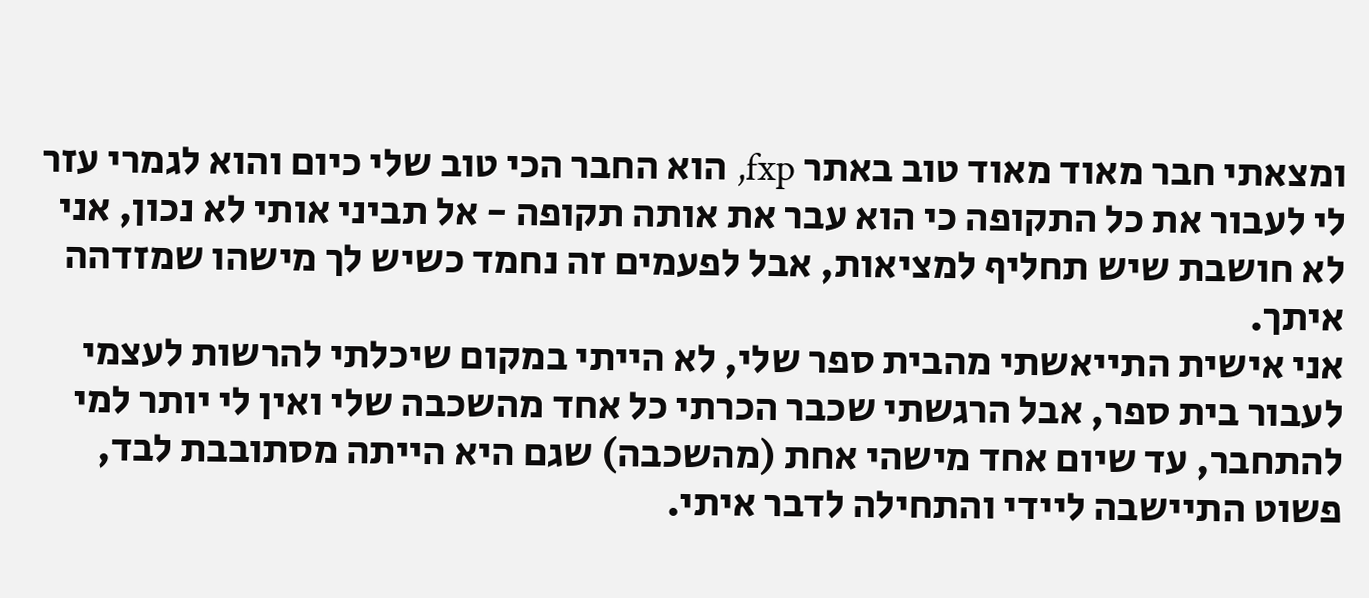ומצאתי חבר מאוד מאוד טוב באתר fxp, הוא החבר הכי טוב שלי כיום והוא לגמרי עזר לי לעבור את כל התקופה כי הוא עבר את אותה תקופה - אל תביני אותי לא נכון, אני לא חושבת שיש תחליף למציאות, אבל לפעמים זה נחמד כשיש לך מישהו שמזדהה איתך.
אני אישית התייאשתי מהבית ספר שלי, לא הייתי במקום שיכלתי להרשות לעצמי לעבור בית ספר, אבל הרגשתי שכבר הכרתי כל אחד מהשכבה שלי ואין לי יותר למי להתחבר, עד שיום אחד מישהי אחת (מהשכבה) שגם היא הייתה מסתובבת לבד, פשוט התיישבה ליידי והתחילה לדבר איתי.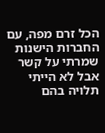הכל זרם מפה, עם החברות הישנות שמרתי על קשר אבל לא הייתי תלויה בהם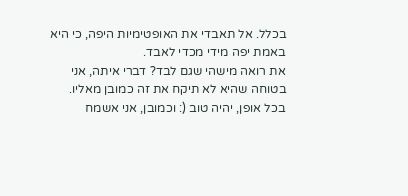בכלל. אל תאבדי את האופטימיות היפה, כי היא באמת יפה מידי מכדי לאבד.
את רואה מישהי שגם לבד? דברי איתה, אני בטוחה שהיא לא תיקח את זה כמובן מאליו.
בכל אופן, יהיה טוב (: וכמובן, אני אשמח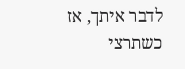לדבר איתך, אז כשתרצי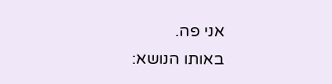אני פה.
באותו הנושא: